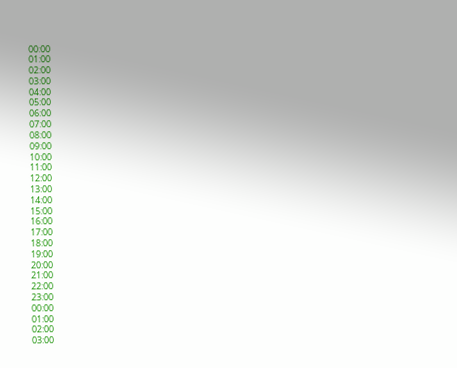00:00
01:00
02:00
03:00
04:00
05:00
06:00
07:00
08:00
09:00
10:00
11:00
12:00
13:00
14:00
15:00
16:00
17:00
18:00
19:00
20:00
21:00
22:00
23:00
00:00
01:00
02:00
03:00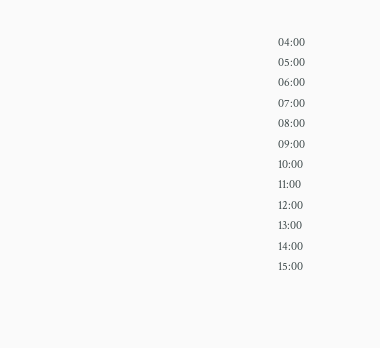04:00
05:00
06:00
07:00
08:00
09:00
10:00
11:00
12:00
13:00
14:00
15:00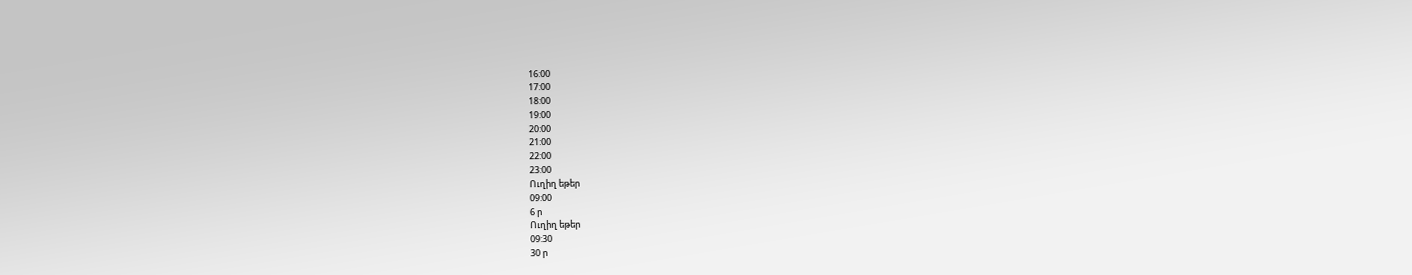16:00
17:00
18:00
19:00
20:00
21:00
22:00
23:00
Ուղիղ եթեր
09:00
6 ր
Ուղիղ եթեր
09:30
30 ր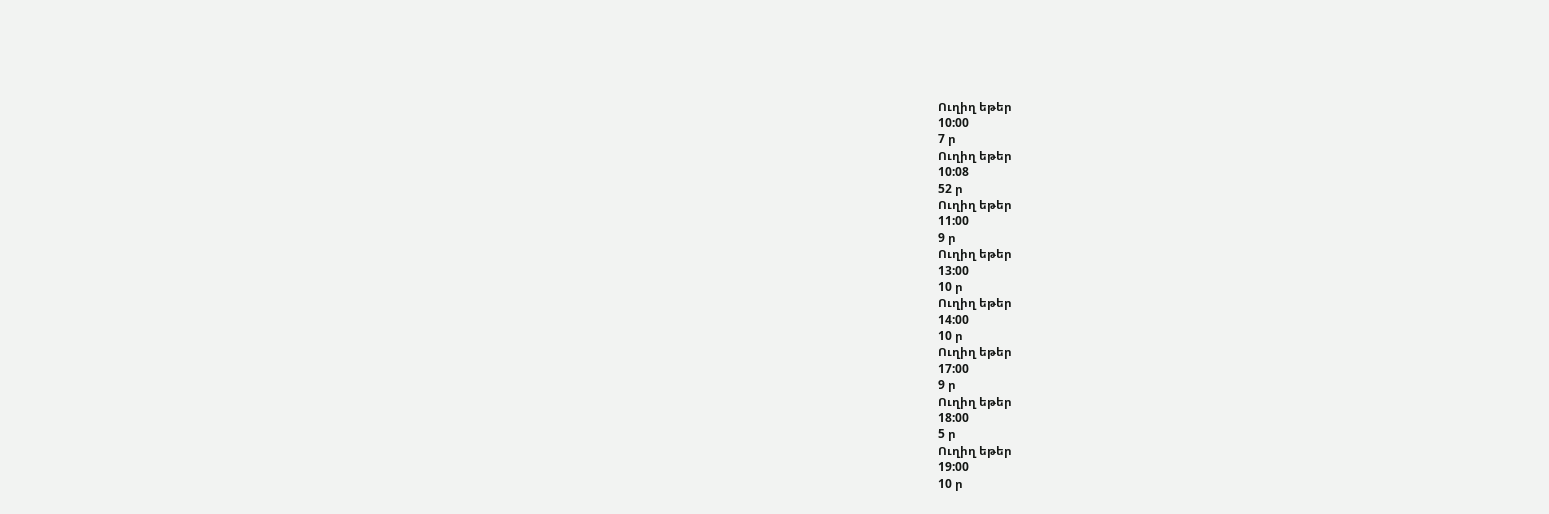Ուղիղ եթեր
10:00
7 ր
Ուղիղ եթեր
10:08
52 ր
Ուղիղ եթեր
11:00
9 ր
Ուղիղ եթեր
13:00
10 ր
Ուղիղ եթեր
14:00
10 ր
Ուղիղ եթեր
17:00
9 ր
Ուղիղ եթեր
18:00
5 ր
Ուղիղ եթեր
19:00
10 ր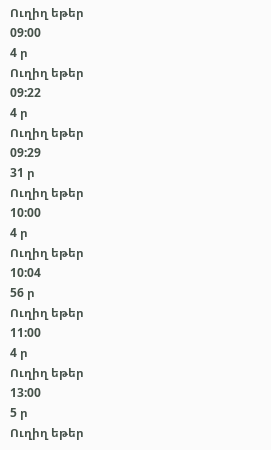Ուղիղ եթեր
09:00
4 ր
Ուղիղ եթեր
09:22
4 ր
Ուղիղ եթեր
09:29
31 ր
Ուղիղ եթեր
10:00
4 ր
Ուղիղ եթեր
10:04
56 ր
Ուղիղ եթեր
11:00
4 ր
Ուղիղ եթեր
13:00
5 ր
Ուղիղ եթեր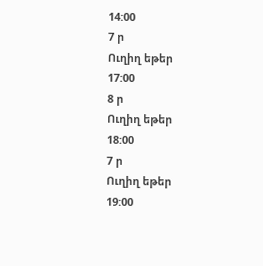14:00
7 ր
Ուղիղ եթեր
17:00
8 ր
Ուղիղ եթեր
18:00
7 ր
Ուղիղ եթեր
19:00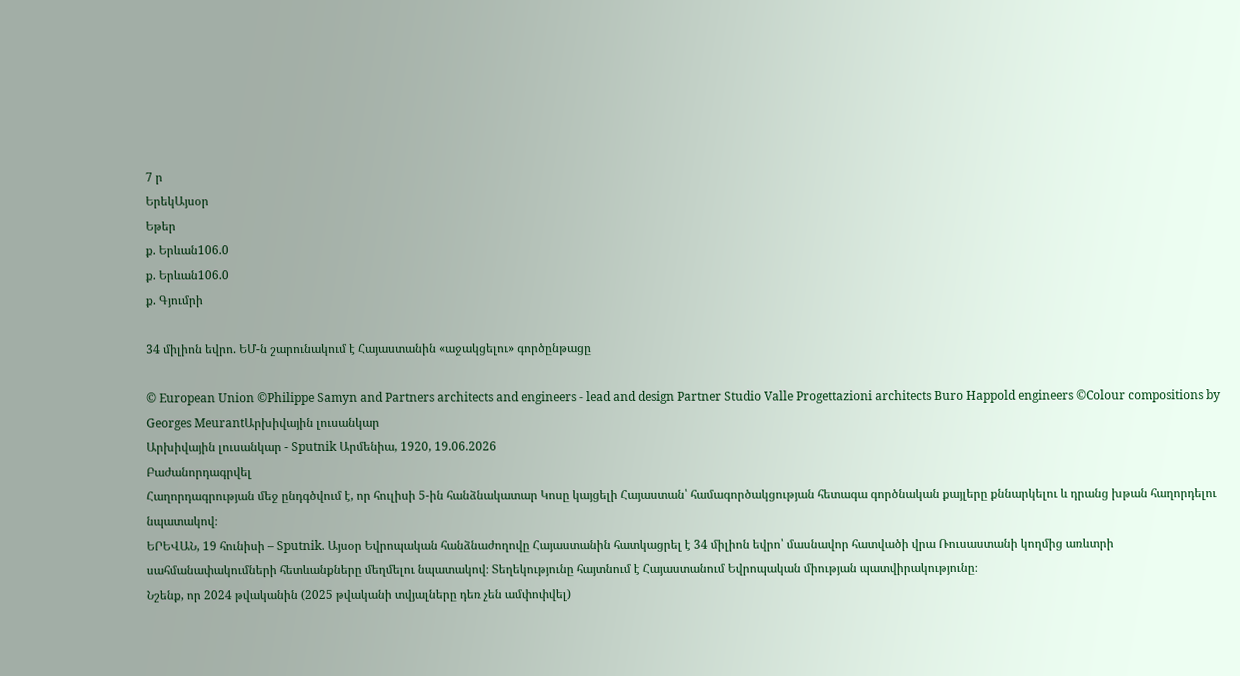7 ր
ԵրեկԱյսօր
Եթեր
ք. Երևան106.0
ք. Երևան106.0
ք. Գյումրի

34 միլիոն եվրո. ԵՄ-ն շարունակում է Հայաստանին «աջակցելու» գործընթացը

© European Union ©Philippe Samyn and Partners architects and engineers - lead and design Partner Studio Valle Progettazioni architects Buro Happold engineers ©Colour compositions by Georges MeurantԱրխիվային լուսանկար
Արխիվային լուսանկար - Sputnik Արմենիա, 1920, 19.06.2026
Բաժանորդագրվել
Հաղորդագրության մեջ ընդգծվում է, որ հուլիսի 5-ին հանձնակատար Կոսը կայցելի Հայաստան՝ համագործակցության հետագա գործնական քայլերը քննարկելու և դրանց խթան հաղորդելու նպատակով։
ԵՐԵՎԱՆ, 19 հունիսի – Sputnik. Այսօր Եվրոպական հանձնաժողովը Հայաստանին հատկացրել է 34 միլիոն եվրո՝ մասնավոր հատվածի վրա Ռուսաստանի կողմից առևտրի սահմանափակումների հետևանքները մեղմելու նպատակով։ Տեղեկությունը հայտնում է Հայաստանում Եվրոպական միության պատվիրակությունը։
Նշենք, որ 2024 թվականին (2025 թվականի տվյալները դեռ չեն ամփոփվել)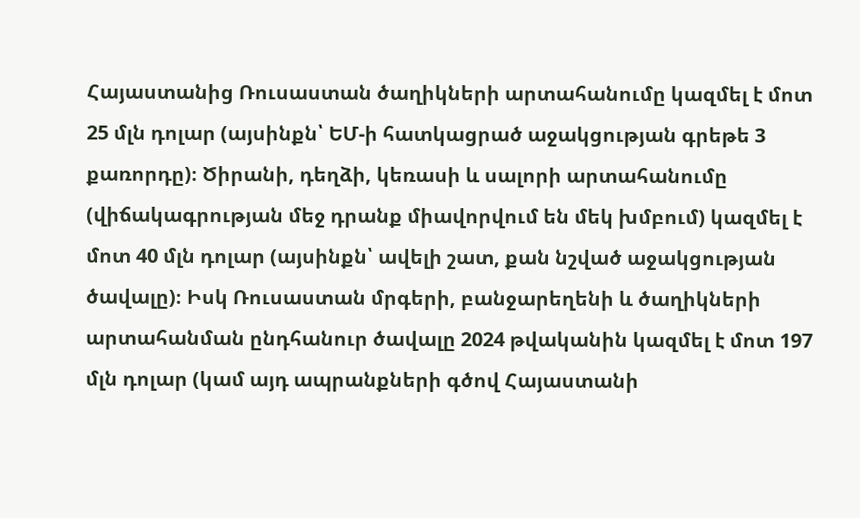Հայաստանից Ռուսաստան ծաղիկների արտահանումը կազմել է մոտ 25 մլն դոլար (այսինքն՝ ԵՄ-ի հատկացրած աջակցության գրեթե 3 քառորդը)։ Ծիրանի, դեղձի, կեռասի և սալորի արտահանումը (վիճակագրության մեջ դրանք միավորվում են մեկ խմբում) կազմել է մոտ 40 մլն դոլար (այսինքն՝ ավելի շատ, քան նշված աջակցության ծավալը)։ Իսկ Ռուսաստան մրգերի, բանջարեղենի և ծաղիկների արտահանման ընդհանուր ծավալը 2024 թվականին կազմել է մոտ 197 մլն դոլար (կամ այդ ապրանքների գծով Հայաստանի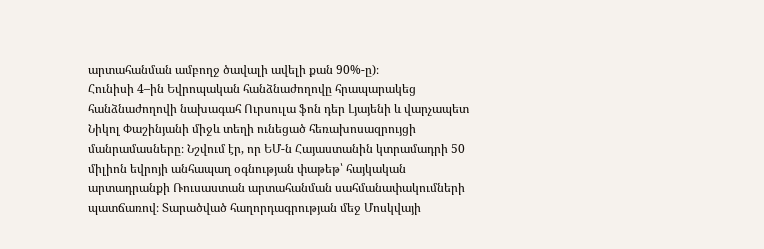արտահանման ամբողջ ծավալի ավելի քան 90%-ը)։
Հունիսի 4–ին Եվրոպական հանձնաժողովը հրապարակեց հանձնաժողովի նախագահ Ուրսուլա ֆոն դեր Լյայենի և վարչապետ Նիկոլ Փաշինյանի միջև տեղի ունեցած հեռախոսազրույցի մանրամասները։ Նշվում էր, որ ԵՄ-ն Հայաստանին կտրամադրի 50 միլիոն եվրոյի անհապաղ օգնության փաթեթ՝ հայկական արտադրանքի Ռուսաստան արտահանման սահմանափակումների պատճառով։ Տարածված հաղորդագրության մեջ Մոսկվայի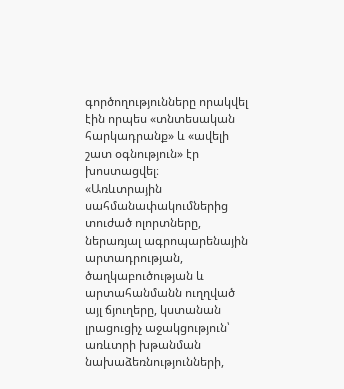գործողությունները որակվել էին որպես «տնտեսական հարկադրանք» և «ավելի շատ օգնություն» էր խոստացվել։
«Առևտրային սահմանափակումներից տուժած ոլորտները, ներառյալ ագրոպարենային արտադրության, ծաղկաբուծության և արտահանմանն ուղղված այլ ճյուղերը, կստանան լրացուցիչ աջակցություն՝ առևտրի խթանման նախաձեռնությունների,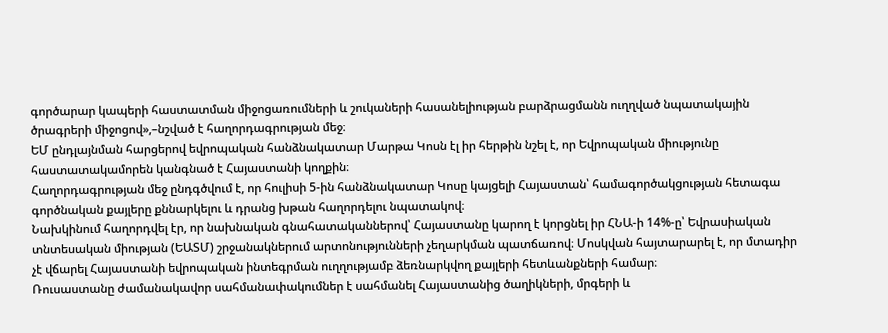գործարար կապերի հաստատման միջոցառումների և շուկաների հասանելիության բարձրացմանն ուղղված նպատակային ծրագրերի միջոցով»,–նշված է հաղորդագրության մեջ։
ԵՄ ընդլայնման հարցերով եվրոպական հանձնակատար Մարթա Կոսն էլ իր հերթին նշել է, որ Եվրոպական միությունը հաստատակամորեն կանգնած է Հայաստանի կողքին։
Հաղորդագրության մեջ ընդգծվում է, որ հուլիսի 5-ին հանձնակատար Կոսը կայցելի Հայաստան՝ համագործակցության հետագա գործնական քայլերը քննարկելու և դրանց խթան հաղորդելու նպատակով։
Նախկինում հաղորդվել էր, որ նախնական գնահատականներով՝ Հայաստանը կարող է կորցնել իր ՀՆԱ-ի 14%-ը՝ Եվրասիական տնտեսական միության (ԵԱՏՄ) շրջանակներում արտոնությունների չեղարկման պատճառով։ Մոսկվան հայտարարել է, որ մտադիր չէ վճարել Հայաստանի եվրոպական ինտեգրման ուղղությամբ ձեռնարկվող քայլերի հետևանքների համար։
Ռուսաստանը ժամանակավոր սահմանափակումներ է սահմանել Հայաստանից ծաղիկների, մրգերի և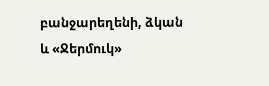բանջարեղենի, ձկան և «Ջերմուկ»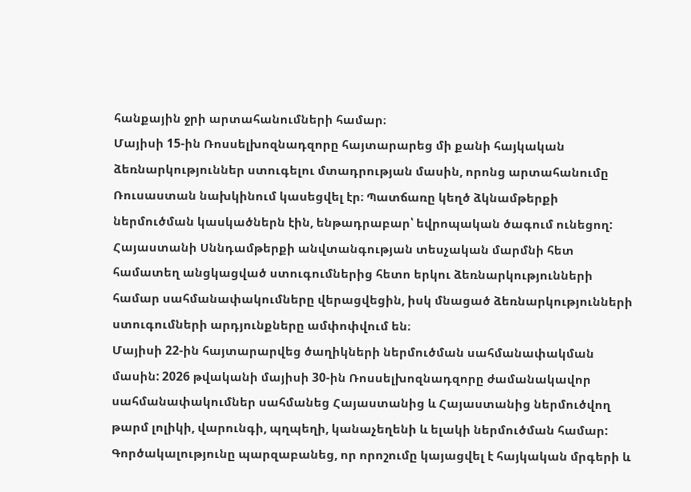հանքային ջրի արտահանումների համար։
Մայիսի 15-ին Ռոսսելխոզնադզորը հայտարարեց մի քանի հայկական ձեռնարկություններ ստուգելու մտադրության մասին, որոնց արտահանումը Ռուսաստան նախկինում կասեցվել էր։ Պատճառը կեղծ ձկնամթերքի ներմուծման կասկածներն էին, ենթադրաբար՝ եվրոպական ծագում ունեցող: Հայաստանի Սննդամթերքի անվտանգության տեսչական մարմնի հետ համատեղ անցկացված ստուգումներից հետո երկու ձեռնարկությունների համար սահմանափակումները վերացվեցին, իսկ մնացած ձեռնարկությունների ստուգումների արդյունքները ամփոփվում են։
Մայիսի 22-ին հայտարարվեց ծաղիկների ներմուծման սահմանափակման մասին: 2026 թվականի մայիսի 30-ին Ռոսսելխոզնադզորը ժամանակավոր սահմանափակումներ սահմանեց Հայաստանից և Հայաստանից ներմուծվող թարմ լոլիկի, վարունգի, պղպեղի, կանաչեղենի և ելակի ներմուծման համար: Գործակալությունը պարզաբանեց, որ որոշումը կայացվել է հայկական մրգերի և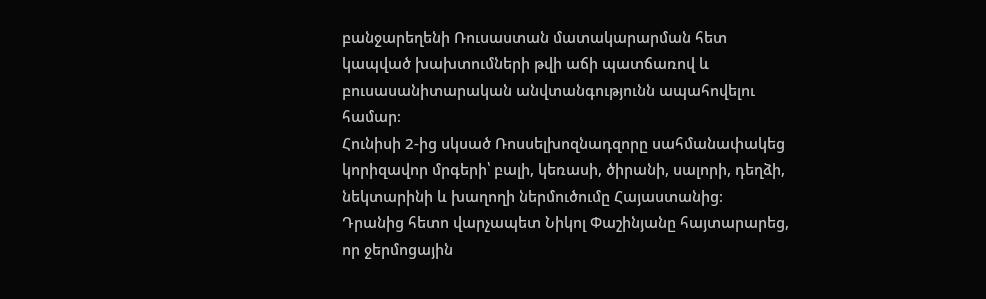բանջարեղենի Ռուսաստան մատակարարման հետ կապված խախտումների թվի աճի պատճառով և բուսասանիտարական անվտանգությունն ապահովելու համար։
Հունիսի 2-ից սկսած Ռոսսելխոզնադզորը սահմանափակեց կորիզավոր մրգերի՝ բալի, կեռասի, ծիրանի, սալորի, դեղձի, նեկտարինի և խաղողի ներմուծումը Հայաստանից։
Դրանից հետո վարչապետ Նիկոլ Փաշինյանը հայտարարեց, որ ջերմոցային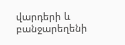վարդերի և բանջարեղենի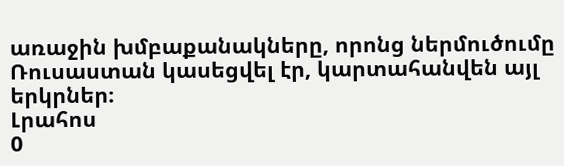առաջին խմբաքանակները, որոնց ներմուծումը Ռուսաստան կասեցվել էր, կարտահանվեն այլ երկրներ։
Լրահոս
0